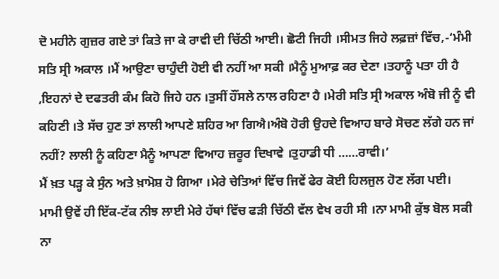ਦੋ ਮਹੀਨੇ ਗੁਜ਼ਰ ਗਏ ਤਾਂ ਕਿਤੇ ਜਾ ਕੇ ਰਾਵੀ ਦੀ ਚਿੱਠੀ ਆਈ। ਛੋਟੀ ਜਿਹੀ ।ਸੀਮਤ ਜਿਹੇ ਲਫ਼ਜ਼ਾਂ ਵਿੱਚ,-‘ਮੰਮੀ ਸਤਿ ਸ੍ਰੀ ਅਕਾਲ ।ਮੈਂ ਆਉਣਾ ਚਾਹੁੰਦੀ ਹੋਈ ਵੀ ਨਹੀਂ ਆ ਸਕੀ ।ਮੈਨੂੰ ਮੁਆਫ਼ ਕਰ ਦੇਣਾ ।ਤਹਾਨੂੰ ਪਤਾ ਹੀ ਹੈ ,ਇਹਨਾਂ ਦੇ ਦਫਤਰੀ ਕੰਮ ਕਿਹੋ ਜਿਹੇ ਹਨ ।ਤੁਸੀਂ ਹੌਂਸਲੇ ਨਾਲ ਰਹਿਣਾ ਹੈ ।ਮੇਰੀ ਸਤਿ ਸ੍ਰੀ ਅਕਾਲ ਅੰਬੋ ਜੀ ਨੂੰ ਵੀ ਕਹਿਣੀ ।ਤੇ ਸੱਚ ਹੁਣ ਤਾਂ ਲਾਲੀ ਆਪਣੇ ਸ਼ਹਿਰ ਆ ਗਿਐ।ਅੰਬੋ ਹੋਰੀ ਉਹਦੇ ਵਿਆਹ ਬਾਰੇ ਸੋਚਣ ਲੱਗੇ ਹਨ ਜਾਂ ਨਹੀਂ? ਲਾਲੀ ਨੂੰ ਕਹਿਣਾ ਮੈਨੂੰ ਆਪਣਾ ਵਿਆਹ ਜ਼ਰੂਰ ਦਿਖਾਵੇ ।ਤੁਹਾਡੀ ਧੀ ……ਰਾਵੀ।’
ਮੈਂ ਖ਼ਤ ਪੜ੍ਹ ਕੇ ਸੁੰਨ ਅਤੇ ਖ਼ਾਮੋਸ਼ ਹੋ ਗਿਆ ।ਮੇਰੇ ਚੇਤਿਆਂ ਵਿੱਚ ਜਿਵੇਂ ਫੇਰ ਕੋਈ ਹਿਲਜੁਲ ਹੋਣ ਲੱਗ ਪਈ।
ਮਾਮੀ ਉਵੇਂ ਹੀ ਇੱਕ-ਟੱਕ ਨੀਝ ਲਾਈ ਮੇਰੇ ਹੱਥਾਂ ਵਿੱਚ ਫੜੀ ਚਿੱਠੀ ਵੱਲ ਵੇਖ ਰਹੀ ਸੀ ।ਨਾ ਮਾਮੀ ਕੁੱਝ ਬੋਲ ਸਕੀ ਨਾ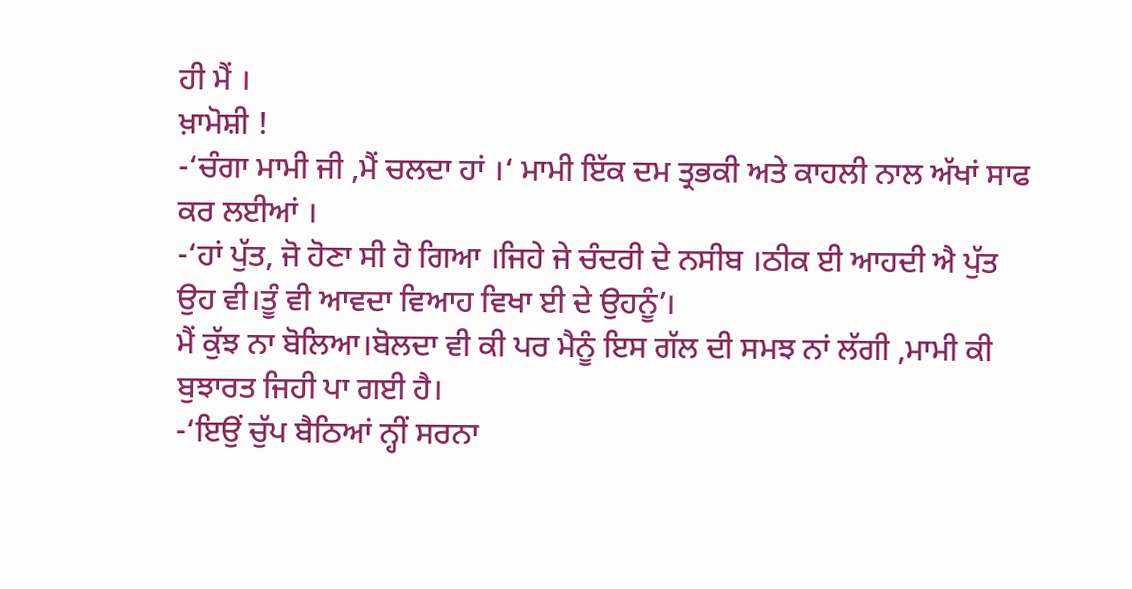ਹੀ ਮੈਂ ।
ਖ਼ਾਮੋਸ਼ੀ !
-‘ਚੰਗਾ ਮਾਮੀ ਜੀ ,ਮੈਂ ਚਲਦਾ ਹਾਂ ।‘ ਮਾਮੀ ਇੱਕ ਦਮ ਤ੍ਰਭਕੀ ਅਤੇ ਕਾਹਲੀ ਨਾਲ ਅੱਖਾਂ ਸਾਫ ਕਰ ਲਈਆਂ ।
-‘ਹਾਂ ਪੁੱਤ, ਜੋ ਹੋਣਾ ਸੀ ਹੋ ਗਿਆ ।ਜਿਹੇ ਜੇ ਚੰਦਰੀ ਦੇ ਨਸੀਬ ।ਠੀਕ ਈ ਆਹਦੀ ਐ ਪੁੱਤ ਉਹ ਵੀ।ਤੂੰ ਵੀ ਆਵਦਾ ਵਿਆਹ ਵਿਖਾ ਈ ਦੇ ਉਹਨੂੰ’।
ਮੈਂ ਕੁੱਝ ਨਾ ਬੋਲਿਆ।ਬੋਲਦਾ ਵੀ ਕੀ ਪਰ ਮੈਨੂੰ ਇਸ ਗੱਲ ਦੀ ਸਮਝ ਨਾਂ ਲੱਗੀ ,ਮਾਮੀ ਕੀ ਬੁਝਾਰਤ ਜਿਹੀ ਪਾ ਗਈ ਹੈ।
-‘ਇਉਂ ਚੁੱਪ ਬੈਠਿਆਂ ਨ੍ਹੀਂ ਸਰਨਾ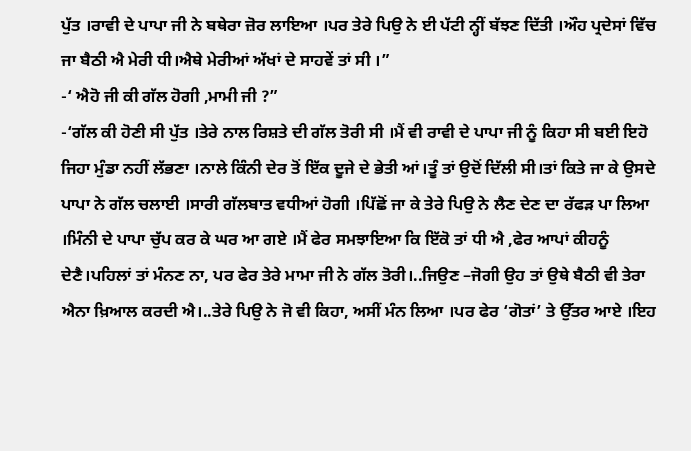ਪੁੱਤ ।ਰਾਵੀ ਦੇ ਪਾਪਾ ਜੀ ਨੇ ਬਥੇਰਾ ਜ਼ੋਰ ਲਾਇਆ ।ਪਰ ਤੇਰੇ ਪਿਉ ਨੇ ਈ ਪੱਟੀ ਨ੍ਹੀਂ ਬੱਝਣ ਦਿੱਤੀ ।ਔਹ ਪ੍ਰਦੇਸਾਂ ਵਿੱਚ ਜਾ ਬੈਠੀ ਐ ਮੇਰੀ ਧੀ।ਐਥੇ ਮੇਰੀਆਂ ਅੱਖਾਂ ਦੇ ਸਾਹਵੇਂ ਤਾਂ ਸੀ ।”
-‘ ਐਹੋ ਜੀ ਕੀ ਗੱਲ ਹੋਗੀ ,ਮਾਮੀ ਜੀ ?”
-‘ਗੱਲ ਕੀ ਹੋਣੀ ਸੀ ਪੁੱਤ ।ਤੇਰੇ ਨਾਲ ਰਿਸ਼ਤੇ ਦੀ ਗੱਲ ਤੋਰੀ ਸੀ ।ਮੈਂ ਵੀ ਰਾਵੀ ਦੇ ਪਾਪਾ ਜੀ ਨੂੰ ਕਿਹਾ ਸੀ ਬਈ ਇਹੋ ਜਿਹਾ ਮੁੰਡਾ ਨਹੀਂ ਲੱਭਣਾ ।ਨਾਲੇ ਕਿੰਨੀ ਦੇਰ ਤੋਂ ਇੱਕ ਦੂਜੇ ਦੇ ਭੇਤੀ ਆਂ।ਤੂੰ ਤਾਂ ਉਦੋਂ ਦਿੱਲੀ ਸੀ।ਤਾਂ ਕਿਤੇ ਜਾ ਕੇ ਉਸਦੇ ਪਾਪਾ ਨੇ ਗੱਲ ਚਲਾਈ ।ਸਾਰੀ ਗੱਲਬਾਤ ਵਧੀਆਂ ਹੋਗੀ ।ਪਿੱਛੋਂ ਜਾ ਕੇ ਤੇਰੇ ਪਿਉ ਨੇ ਲੈਣ ਦੇਣ ਦਾ ਰੱਫੜ ਪਾ ਲਿਆ ।ਮਿੰਨੀ ਦੇ ਪਾਪਾ ਚੁੱਪ ਕਰ ਕੇ ਘਰ ਆ ਗਏ ।ਮੈਂ ਫੇਰ ਸਮਝਾਇਆ ਕਿ ਇੱਕੋ ਤਾਂ ਧੀ ਐ ,ਫੇਰ ਆਪਾਂ ਕੀਹਨੂੰ ਦੇਣੈ।ਪਹਿਲਾਂ ਤਾਂ ਮੰਨਣ ਨਾ, ਪਰ ਫੇਰ ਤੇਰੇ ਮਾਮਾ ਜੀ ਨੇ ਗੱਲ ਤੋਰੀ।..ਜਿਉਣ –ਜੋਗੀ ਉਹ ਤਾਂ ਉਥੇ ਬੈਠੀ ਵੀ ਤੇਰਾ ਐਨਾ ਖ਼ਿਆਲ ਕਰਦੀ ਐ।..ਤੇਰੇ ਪਿਉ ਨੇ ਜੋ ਵੀ ਕਿਹਾ, ਅਸੀਂ ਮੰਨ ਲਿਆ ।ਪਰ ਫੇਰ ‘ਗੋਤਾਂ’ ਤੇ ਉੱਤਰ ਆਏ ।ਇਹ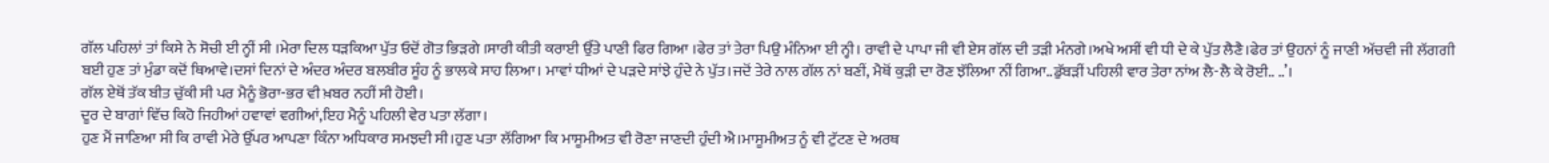ਗੱਲ ਪਹਿਲਾਂ ਤਾਂ ਕਿਸੇ ਨੇ ਸੋਚੀ ਈ ਨ੍ਹੀਂ ਸੀ ।ਮੇਰਾ ਦਿਲ ਧੜਕਿਆ ਪੁੱਤ ਓਦੋਂ ਗੋਤ ਭਿੜਗੇ ।ਸਾਰੀ ਕੀਤੀ ਕਰਾਈ ਉੱਤੇ ਪਾਣੀ ਫਿਰ ਗਿਆ ।ਫੇਰ ਤਾਂ ਤੇਰਾ ਪਿਉ ਮੰਨਿਆ ਈ ਨ੍ਹੀ। ਰਾਵੀ ਦੇ ਪਾਪਾ ਜੀ ਵੀ ਏਸ ਗੱਲ ਦੀ ਤੜੀ ਮੰਨਗੇ।ਅਖੇ ਅਸੀਂ ਵੀ ਧੀ ਦੇ ਕੇ ਪੁੱਤ ਲੈਣੈ।ਫੇਰ ਤਾਂ ਉਹਨਾਂ ਨੂੰ ਜਾਣੀ ਅੱਚਵੀ ਜੀ ਲੱਗਗੀ ਬਈ ਹੁਣ ਤਾਂ ਮੁੰਡਾ ਕਦੋਂ ਥਿਆਵੇ।ਦਸਾਂ ਦਿਨਾਂ ਦੇ ਅੰਦਰ ਅੰਦਰ ਬਲਬੀਰ ਸੂੰਹ ਨੂੰ ਭਾਲਕੇ ਸਾਹ ਲਿਆ। ਮਾਵਾਂ ਧੀਆਂ ਦੇ ਪੜਦੇ ਸਾਂਝੇ ਹੁੰਦੇ ਨੇ ਪੁੱਤ।ਜਦੋਂ ਤੇਰੇ ਨਾਲ ਗੱਲ ਨਾਂ ਬਣੀਂ, ਮੈਥੋਂ ਕੁੜੀ ਦਾ ਰੋਣ ਝੱਲਿਆ ਨੀਂ ਗਿਆ..ਡੁੱਬੜੀਂ ਪਹਿਲੀ ਵਾਰ ਤੇਰਾ ਨਾਂਅ ਲੈ-ਲੈ ਕੇ ਰੋਈ.. ..’।
ਗੱਲ ਏਥੋਂ ਤੱਕ ਬੀਤ ਚੁੱਕੀ ਸੀ ਪਰ ਮੈਨੂੰ ਭੋਰਾ-ਭਰ ਵੀ ਖ਼ਬਰ ਨਹੀਂ ਸੀ ਹੋਈ।
ਦੂਰ ਦੇ ਬਾਗਾਂ ਵਿੱਚ ਕਿਹੋ ਜਿਹੀਆਂ ਹਵਾਵਾਂ ਵਗੀਆਂ,ਇਹ ਮੈਨੂੰ ਪਹਿਲੀ ਵੇਰ ਪਤਾ ਲੱਗਾ।
ਹੁਣ ਮੈਂ ਜਾਣਿਆ ਸੀ ਕਿ ਰਾਵੀ ਮੇਰੇ ਉੱਪਰ ਆਪਣਾ ਕਿੰਨਾ ਅਧਿਕਾਰ ਸਮਝਦੀ ਸੀ।ਹੁਣ ਪਤਾ ਲੱਗਿਆ ਕਿ ਮਾਸੂਮੀਅਤ ਵੀ ਰੋਣਾ ਜਾਣਦੀ ਹੁੰਦੀ ਐ।ਮਾਸੂਮੀਅਤ ਨੂੰ ਵੀ ਟੁੱਟਣ ਦੇ ਅਰਥ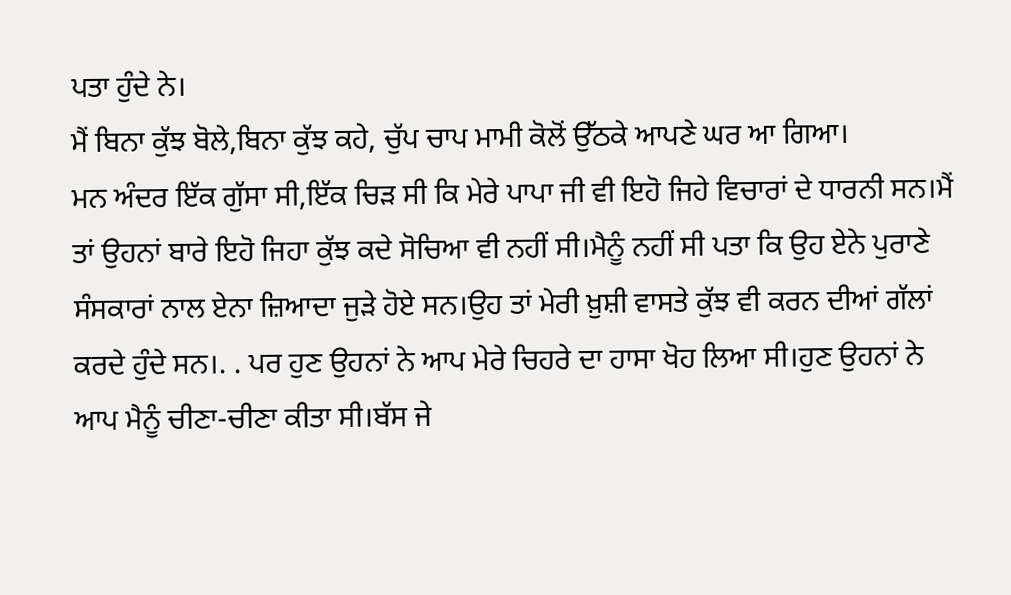ਪਤਾ ਹੁੰਦੇ ਨੇ।
ਮੈਂ ਬਿਨਾ ਕੁੱਝ ਬੋਲੇ,ਬਿਨਾ ਕੁੱਝ ਕਹੇ, ਚੁੱਪ ਚਾਪ ਮਾਮੀ ਕੋਲੋਂ ਉੱਠਕੇ ਆਪਣੇ ਘਰ ਆ ਗਿਆ।
ਮਨ ਅੰਦਰ ਇੱਕ ਗੁੱਸਾ ਸੀ,ਇੱਕ ਚਿੜ ਸੀ ਕਿ ਮੇਰੇ ਪਾਪਾ ਜੀ ਵੀ ਇਹੋ ਜਿਹੇ ਵਿਚਾਰਾਂ ਦੇ ਧਾਰਨੀ ਸਨ।ਮੈਂ ਤਾਂ ਉਹਨਾਂ ਬਾਰੇ ਇਹੋ ਜਿਹਾ ਕੁੱਝ ਕਦੇ ਸੋਚਿਆ ਵੀ ਨਹੀਂ ਸੀ।ਮੈਨੂੰ ਨਹੀਂ ਸੀ ਪਤਾ ਕਿ ਉਹ ਏਨੇ ਪੁਰਾਣੇ ਸੰਸਕਾਰਾਂ ਨਾਲ ਏਨਾ ਜ਼ਿਆਦਾ ਜੁੜੇ ਹੋਏ ਸਨ।ਉਹ ਤਾਂ ਮੇਰੀ ਖ਼ੁਸ਼ੀ ਵਾਸਤੇ ਕੁੱਝ ਵੀ ਕਰਨ ਦੀਆਂ ਗੱਲਾਂ ਕਰਦੇ ਹੁੰਦੇ ਸਨ।. . ਪਰ ਹੁਣ ਉਹਨਾਂ ਨੇ ਆਪ ਮੇਰੇ ਚਿਹਰੇ ਦਾ ਹਾਸਾ ਖੋਹ ਲਿਆ ਸੀ।ਹੁਣ ਉਹਨਾਂ ਨੇ ਆਪ ਮੈਨੂੰ ਚੀਣਾ-ਚੀਣਾ ਕੀਤਾ ਸੀ।ਬੱਸ ਜੇ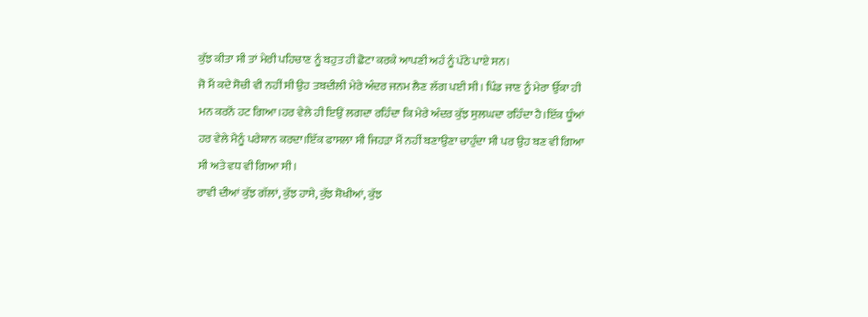ਕੁੱਝ ਕੀਤਾ ਸੀ ਤਾਂ ਮੇਰੀ ਪਹਿਚਾਣ ਨੂੰ ਬਹੁਤ ਹੀ ਛੋਟਾ ਕਰਕੇ ਆਪਣੀ ਅਹੰ ਨੂੰ ਪੱਠੇ ਪਾਏ ਸਨ।
ਜੋ ਮੈਂ ਕਦੇ ਸੋਚੀ ਵੀ ਨਹੀਂ ਸੀ ਉਹ ਤਬਦੀਲੀ ਮੇਰੇ ਅੰਦਰ ਜਨਮ ਲੈਣ ਲੱਗ ਪਈ ਸੀ। ਪਿੰਡ ਜਾਣ ਨੂੰ ਮੇਰਾ ਉੱਕਾ ਹੀ ਮਨ ਕਰਨੋਂ ਹਟ ਗਿਆ।ਹਰ ਵੇਲੇ ਹੀ ਇਉਂ ਲਗਦਾ ਰਹਿੰਦਾ ਕਿ ਮੇਰੇ ਅੰਦਰ ਕੁੱਝ ਸੁਲਘਦਾ ਰਹਿੰਦਾ ਹੈ।ਇੱਕ ਧੂੰਆਂ ਹਰ ਵੇਲੇ ਮੈਨੂੰ ਪਰੇਸ਼ਾਨ ਕਰਦਾ।ਇੱਕ ਫਾਸਲਾ ਸੀ ਜਿਹੜਾ ਮੈਂ ਨਹੀਂ ਬਣਾਉਣਾ ਚਾਹੁੰਦਾ ਸੀ ਪਰ ਉਹ ਬਣ ਵੀ ਗਿਆ ਸੀ ਅਤੇ ਵਧ ਵੀ ਗਿਆ ਸੀ।
ਰਾਵੀ ਦੀਆਂ ਕੁੱਝ ਗੱਲਾਂ, ਕੁੱਝ ਹਾਸੇ, ਕੁੱਝ ਸ਼ੋਖੀਆਂ, ਕੁੱਝ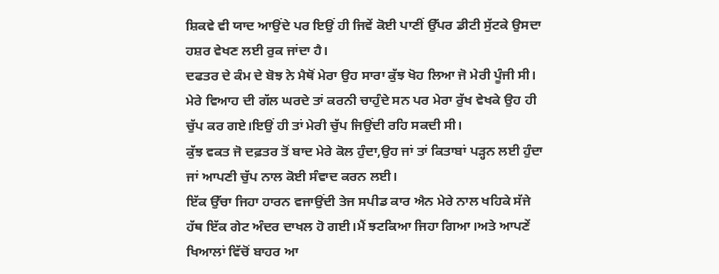ਸ਼ਿਕਵੇ ਵੀ ਯਾਦ ਆਉਂਦੇ ਪਰ ਇਉਂ ਹੀ ਜਿਵੇਂ ਕੋਈ ਪਾਣੀਂ ਉੱਪਰ ਡੀਟੀ ਸੁੱਟਕੇ ਉਸਦਾ ਹਸ਼ਰ ਵੇਖਣ ਲਈ ਰੁਕ ਜਾਂਦਾ ਹੈ।
ਦਫਤਰ ਦੇ ਕੰਮ ਦੇ ਬੋਝ ਨੇ ਮੈਥੋਂ ਮੇਰਾ ਉਹ ਸਾਰਾ ਕੁੱਝ ਖੋਹ ਲਿਆ ਜੋ ਮੇਰੀ ਪੂੰਜੀ ਸੀ।
ਮੇਰੇ ਵਿਆਹ ਦੀ ਗੱਲ ਘਰਦੇ ਤਾਂ ਕਰਨੀ ਚਾਹੁੰਦੇ ਸਨ ਪਰ ਮੇਰਾ ਰੁੱਖ ਵੇਖਕੇ ਉਹ ਹੀ ਚੁੱਪ ਕਰ ਗਏ।ਇਉਂ ਹੀ ਤਾਂ ਮੇਰੀ ਚੁੱਪ ਜਿਉਂਦੀ ਰਹਿ ਸਕਦੀ ਸੀ।
ਕੁੱਝ ਵਕਤ ਜੋ ਦਫ਼ਤਰ ਤੋਂ ਬਾਦ ਮੇਰੇ ਕੋਲ ਹੁੰਦਾ,ਉਹ ਜਾਂ ਤਾਂ ਕਿਤਾਬਾਂ ਪੜ੍ਹਨ ਲਈ ਹੁੰਦਾ ਜਾਂ ਆਪਣੀ ਚੁੱਪ ਨਾਲ ਕੋਈ ਸੰਵਾਦ ਕਰਨ ਲਈ।
ਇੱਕ ਉੱਚਾ ਜਿਹਾ ਹਾਰਨ ਵਜਾਉਂਦੀ ਤੇਜ ਸਪੀਡ ਕਾਰ ਐਨ ਮੇਰੇ ਨਾਲ ਖਹਿਕੇ ਸੱਜੇ ਹੱਥ ਇੱਕ ਗੇਟ ਅੰਦਰ ਦਾਖਲ ਹੋ ਗਈ।ਮੈਂ ਝਟਕਿਆ ਜਿਹਾ ਗਿਆ।ਅਤੇ ਆਪਣੇਂ ਖਿਆਲਾਂ ਵਿੱਚੋਂ ਬਾਹਰ ਆ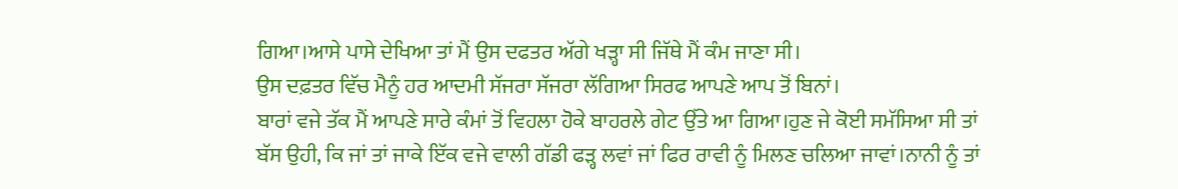ਗਿਆ।ਆਸੇ ਪਾਸੇ ਦੇਖਿਆ ਤਾਂ ਮੈਂ ਉਸ ਦਫਤਰ ਅੱਗੇ ਖੜ੍ਹਾ ਸੀ ਜਿੱਥੇ ਮੈਂ ਕੰਮ ਜਾਣਾ ਸੀ।
ਉਸ ਦਫ਼ਤਰ ਵਿੱਚ ਮੈਨੂੰ ਹਰ ਆਦਮੀ ਸੱਜਰਾ ਸੱਜਰਾ ਲੱਗਿਆ ਸਿਰਫ ਆਪਣੇ ਆਪ ਤੋਂ ਬਿਨਾਂ।
ਬਾਰਾਂ ਵਜੇ ਤੱਕ ਮੈਂ ਆਪਣੇ ਸਾਰੇ ਕੰਮਾਂ ਤੋਂ ਵਿਹਲਾ ਹੋਕੇ ਬਾਹਰਲੇ ਗੇਟ ਉੱਤੇ ਆ ਗਿਆ।ਹੁਣ ਜੇ ਕੋਈ ਸਮੱਸਿਆ ਸੀ ਤਾਂ ਬੱਸ ਉਹੀ, ਕਿ ਜਾਂ ਤਾਂ ਜਾਕੇ ਇੱਕ ਵਜੇ ਵਾਲੀ ਗੱਡੀ ਫੜ੍ਹ ਲਵਾਂ ਜਾਂ ਫਿਰ ਰਾਵੀ ਨੂੰ ਮਿਲਣ ਚਲਿਆ ਜਾਵਾਂ।ਨਾਨੀ ਨੂੰ ਤਾਂ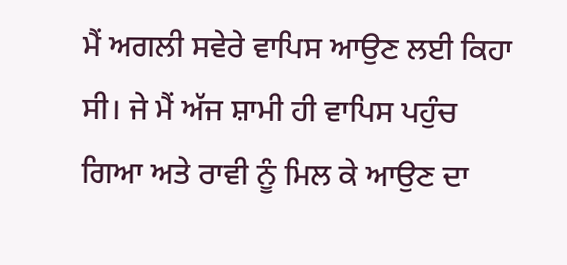ਮੈਂ ਅਗਲੀ ਸਵੇਰੇ ਵਾਪਿਸ ਆਉਣ ਲਈ ਕਿਹਾ ਸੀ। ਜੇ ਮੈਂ ਅੱਜ ਸ਼ਾਮੀ ਹੀ ਵਾਪਿਸ ਪਹੁੰਚ ਗਿਆ ਅਤੇ ਰਾਵੀ ਨੂੰ ਮਿਲ ਕੇ ਆਉਣ ਦਾ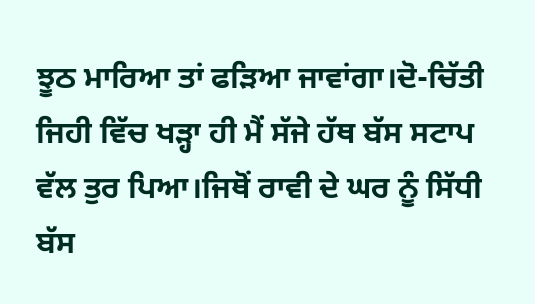ਝੂਠ ਮਾਰਿਆ ਤਾਂ ਫੜਿਆ ਜਾਵਾਂਗਾ।ਦੋ-ਚਿੱਤੀ ਜਿਹੀ ਵਿੱਚ ਖੜ੍ਹਾ ਹੀ ਮੈਂ ਸੱਜੇ ਹੱਥ ਬੱਸ ਸਟਾਪ ਵੱਲ ਤੁਰ ਪਿਆ।ਜਿਥੋਂ ਰਾਵੀ ਦੇ ਘਰ ਨੂੰ ਸਿੱਧੀ ਬੱਸ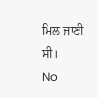ਮਿਲ ਜਾਣੀ ਸੀ।
No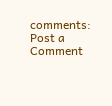comments:
Post a Comment